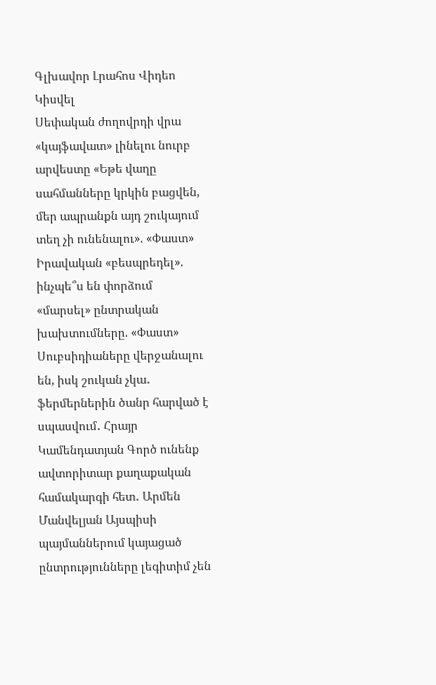Գլխավոր Լրահոս Վիդեո Կիսվել
Սեփական ժողովրդի վրա «կայֆավատ» լինելու նուրբ արվեստը «Եթե վաղը սահմանները կրկին բացվեն, մեր ապրանքն այդ շուկայում տեղ չի ունենալու». «Փաստ» Իրավական «բեսպրեդել». ինչպե՞ս են փորձում «մարսել» ընտրական խախտումները. «Փաստ» Սուբսիդիաները վերջանալու են, իսկ շուկան չկա․ ֆերմերներին ծանր հարված է սպասվում․ Հրայր Կամենդատյան Գործ ունենք ավտորիտար քաղաքական համակարգի հետ․ Արմեն Մանվելյան Այսպիսի պայմաններում կայացած ընտրությունները լեգիտիմ չեն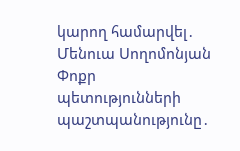կարող համարվել․ Մենուա Սողոմոնյան Փոքր պետությունների պաշտպանությունը․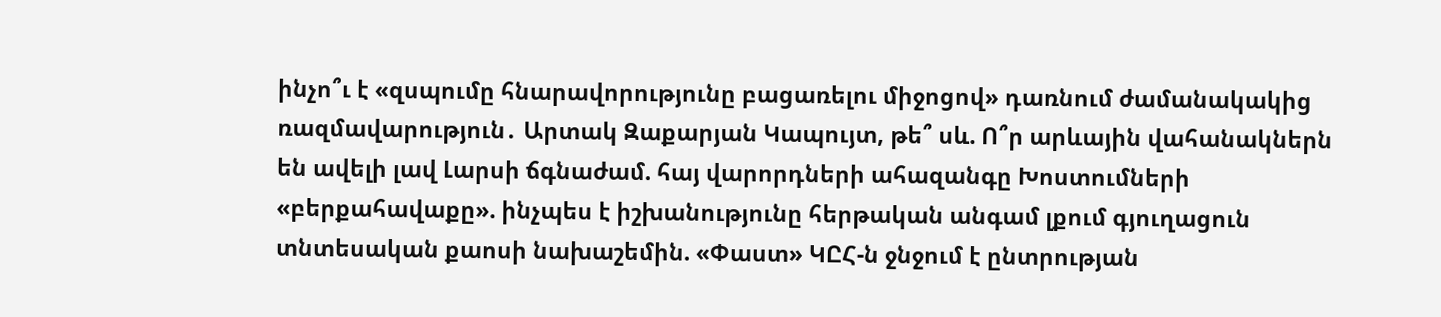ինչո՞ւ է «զսպումը հնարավորությունը բացառելու միջոցով» դառնում ժամանակակից ռազմավարություն․ Արտակ Զաքարյան Կապույտ, թե՞ սև. Ո՞ր արևային վահանակներն են ավելի լավ Լարսի ճգնաժամ. հայ վարորդների ահազանգը Խոստումների «բերքահավաքը». ինչպես է իշխանությունը հերթական անգամ լքում գյուղացուն տնտեսական քաոսի նախաշեմին. «Փաստ» ԿԸՀ-ն ջնջում է ընտրության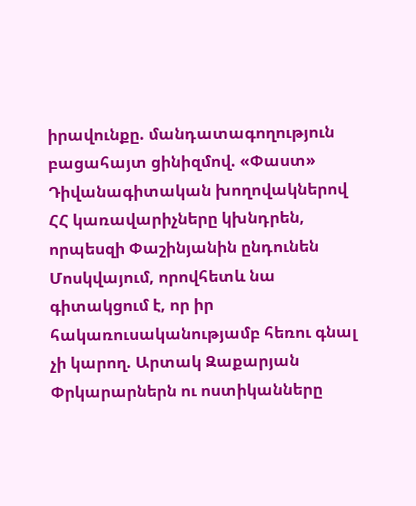իրավունքը. մանդատագողություն բացահայտ ցինիզմով. «Փաստ» Դիվանագիտական խողովակներով ՀՀ կառավարիչները կխնդրեն, որպեսզի Փաշինյանին ընդունեն Մոսկվայում, որովհետև նա գիտակցում է, որ իր հակառուսականությամբ հեռու գնալ չի կարող. Արտակ Զաքարյան
Փրկարարներն ու ոստիկանները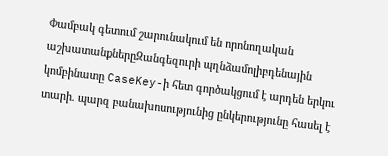Փամբակ գետում շարունակում են որոնողական աշխատանքներըԶանգեզուրի պղնձամոլիբդենային կոմբինատը CaseKey-ի հետ գործակցում է արդեն երկու տարի. պարզ բանախոսությունից ընկերությունը հասել է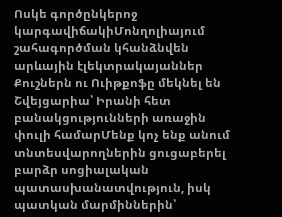Ոսկե գործընկերոջ կարգավիճակիՄոնղոլիայում շահագործման կհանձնվեն արևային էլեկտրակայաններ Քուշներն ու Ուիթքոֆը մեկնել են Շվեյցարիա՝ Իրանի հետ բանակցությունների առաջին փուլի համարՄենք կոչ ենք անում տնտեսվարողներին ցուցաբերել բարձր սոցիալական պատասխանատվություն, իսկ պատկան մարմիններին՝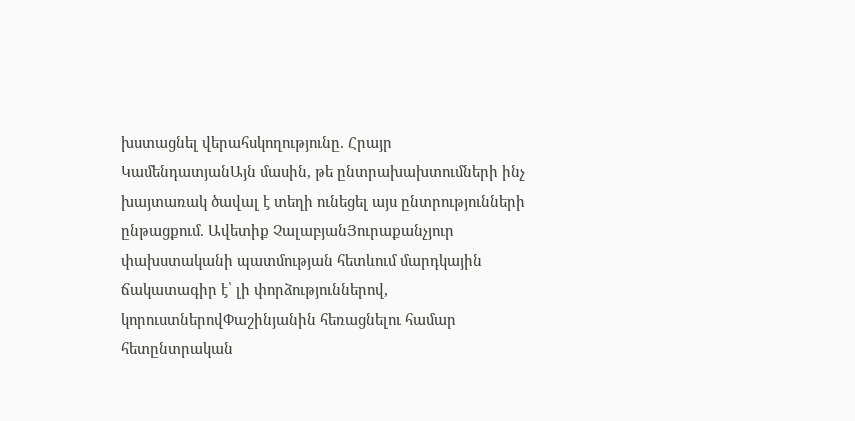խստացնել վերահսկողությունը. Հրայր ԿամենդատյանԱյն մասին, թե ընտրախախտումների ինչ խայտառակ ծավալ է տեղի ունեցել այս ընտրությունների ընթացքում. Ավետիք ՉալաբյանՅուրաքանչյուր փախստականի պատմության հետևում մարդկային ճակատագիր է՝ լի փորձություններով, կորուստներովՓաշինյանին հեռացնելու համար հետընտրական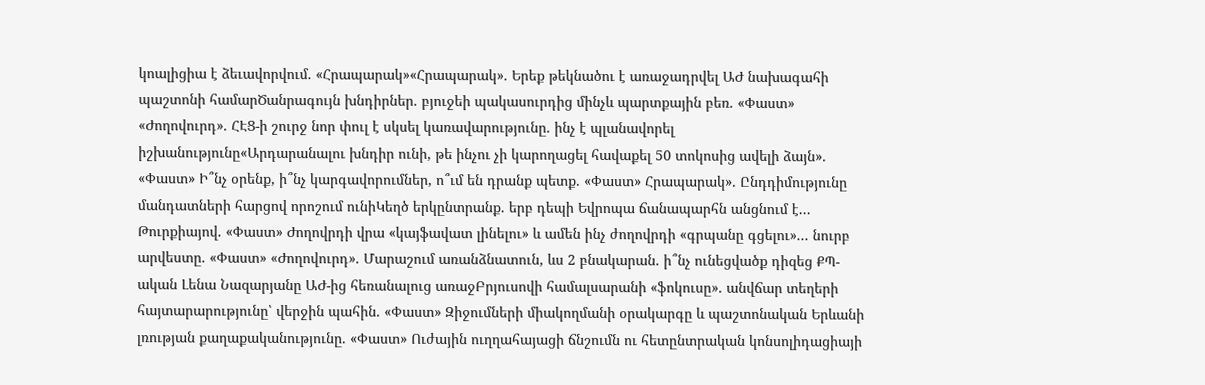կոալիցիա է ձեւավորվում. «Հրապարակ»«Հրապարակ»․ Երեք թեկնածու է առաջադրվել ԱԺ նախագահի պաշտոնի համարԾանրագույն խնդիրներ. բյուջեի պակասուրդից մինչև պարտքային բեռ. «Փաստ» «Ժողովուրդ». ՀԷՑ-ի շուրջ նոր փուլ է սկսել կառավարությունը. ինչ է պլանավորել իշխանությունը«Արդարանալու խնդիր ունի, թե ինչու չի կարողացել հավաքել 50 տոկոսից ավելի ձայն». «Փաստ» Ի՞նչ օրենք, ի՞նչ կարգավորումներ, ո՞ւմ են դրանք պետք. «Փաստ» Հրապարակ»․ Ընդդիմությունը մանդատների հարցով որոշում ունիԿեղծ երկընտրանք. երբ դեպի Եվրոպա ճանապարհն անցնում է... Թուրքիայով. «Փաստ» Ժողովրդի վրա «կայֆավատ լինելու» և ամեն ինչ ժողովրդի «գրպանը գցելու»... նուրբ արվեստը. «Փաստ» «Ժողովուրդ». Մարաշում առանձնատուն, ևս 2 բնակարան. ի՞նչ ունեցվածք դիզեց ՔՊ-ական Լենա Նազարյանը ԱԺ-ից հեռանալուց առաջԲրյուսովի համալսարանի «ֆոկուսը». անվճար տեղերի հայտարարությունը՝ վերջին պահին. «Փաստ» Զիջումների միակողմանի օրակարգը և պաշտոնական Երևանի լռության քաղաքականությունը. «Փաստ» Ուժային ուղղահայացի ճնշումն ու հետընտրական կոնսոլիդացիայի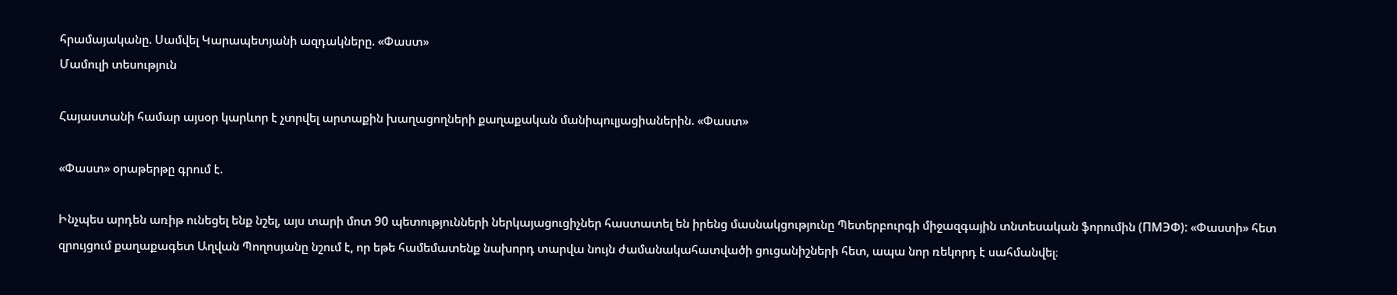հրամայականը. Սամվել Կարապետյանի ազդակները. «Փաստ»
Մամուլի տեսություն

Հայաստանի համար այսօր կարևոր է չտրվել արտաքին խաղացողների քաղաքական մանիպուլյացիաներին. «Փաստ»

«Փաստ» օրաթերթը գրում է.

Ինչպես արդեն առիթ ունեցել ենք նշել, այս տարի մոտ 90 պետությունների ներկայացուցիչներ հաստատել են իրենց մասնակցությունը Պետերբուրգի միջազգային տնտեսական ֆորումին (ПМЭФ): «Փաստի» հետ զրույցում քաղաքագետ Աղվան Պողոսյանը նշում է, որ եթե համեմատենք նախորդ տարվա նույն ժամանակահատվածի ցուցանիշների հետ, ապա նոր ռեկորդ է սահմանվել։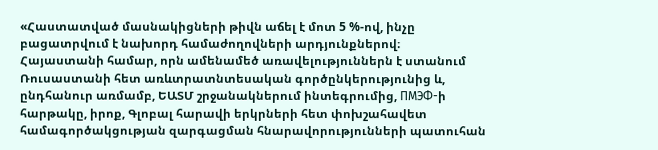«Հաստատված մասնակիցների թիվն աճել է մոտ 5 %-ով, ինչը բացատրվում է նախորդ համաժողովների արդյունքներով։ Հայաստանի համար, որն ամենամեծ առավելություններն է ստանում Ռուսաստանի հետ առևտրատնտեսական գործընկերությունից և, ընդհանուր առմամբ, ԵԱՏՄ շրջանակներում ինտեգրումից, ПМЭФ-ի հարթակը, իրոք, Գլոբալ հարավի երկրների հետ փոխշահավետ համագործակցության զարգացման հնարավորությունների պատուհան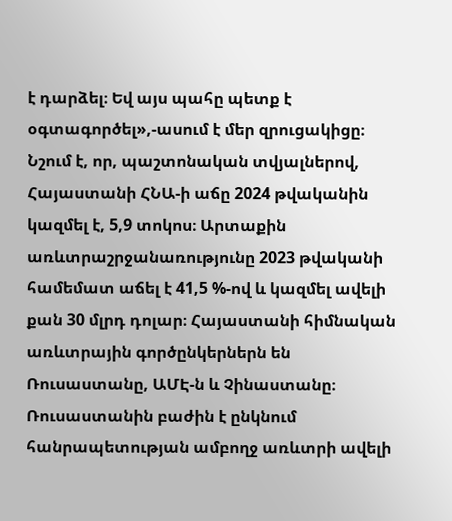է դարձել։ Եվ այս պահը պետք է օգտագործել»,-ասում է մեր զրուցակիցը։ Նշում է, որ, պաշտոնական տվյալներով, Հայաստանի ՀՆԱ-ի աճը 2024 թվականին կազմել է, 5,9 տոկոս։ Արտաքին առևտրաշրջանառությունը 2023 թվականի համեմատ աճել է 41,5 %-ով և կազմել ավելի քան 30 մլրդ դոլար։ Հայաստանի հիմնական առևտրային գործընկերներն են Ռուսաստանը, ԱՄԷ-ն և Չինաստանը։ Ռուսաստանին բաժին է ընկնում հանրապետության ամբողջ առևտրի ավելի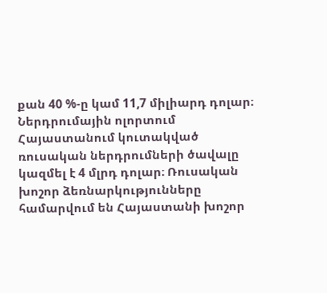քան 40 %-ը կամ 11,7 միլիարդ դոլար։ Ներդրումային ոլորտում Հայաստանում կուտակված ռուսական ներդրումների ծավալը կազմել է 4 մլրդ դոլար։ Ռուսական խոշոր ձեռնարկությունները համարվում են Հայաստանի խոշոր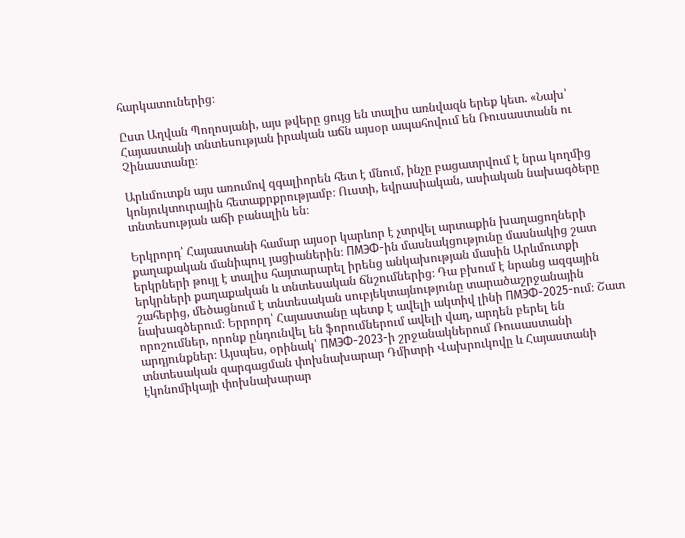հարկատուներից։

Ըստ Աղվան Պողոսյանի, այս թվերը ցույց են տալիս առնվազն երեք կետ. «Նախ՝ Հայաստանի տնտեսության իրական աճն այսօր ապահովում են Ռուսաստանն ու Չինաստանը։

Արևմուտքն այս առումով զգալիորեն հետ է մնում, ինչը բացատրվում է նրա կողմից կոնյուկտուրային հետաքրքրությամբ։ Ուստի, եվրասիական, ասիական նախագծերը տնտեսության աճի բանալին են։

Երկրորդ՝ Հայաստանի համար այսօր կարևոր է չտրվել արտաքին խաղացողների քաղաքական մանիպուլ յացիաներին։ ПМЭФ-ին մասնակցությունը մասնակից շատ երկրների թույլ է տալիս հայտարարել իրենց անկախության մասին Արևմուտքի երկրների քաղաքական և տնտեսական ճնշումներից։ Դա բխում է նրանց ազգային շահերից, մեծացնում է տնտեսական սուբյեկտայնությունը տարածաշրջանային նախագծերում։ Երրորդ՝ Հայաստանը պետք է ավելի ակտիվ լինի ПМЭФ-2025-ում։ Շատ որոշումներ, որոնք ընդունվել են ֆորումներում ավելի վաղ, արդեն բերել են արդյունքներ։ Այսպես, օրինակ՝ ПМЭФ-2023-ի շրջանակներում Ռուսաստանի տնտեսական զարգացման փոխնախարար Դմիտրի Վախրուկովը և Հայաստանի էկոնոմիկայի փոխնախարար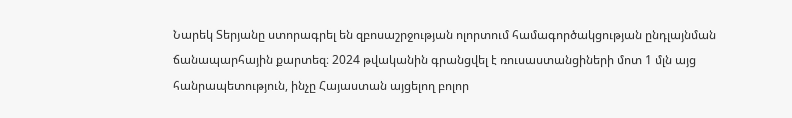Նարեկ Տերյանը ստորագրել են զբոսաշրջության ոլորտում համագործակցության ընդլայնման ճանապարհային քարտեզ։ 2024 թվականին գրանցվել է ռուսաստանցիների մոտ 1 մլն այց հանրապետություն, ինչը Հայաստան այցելող բոլոր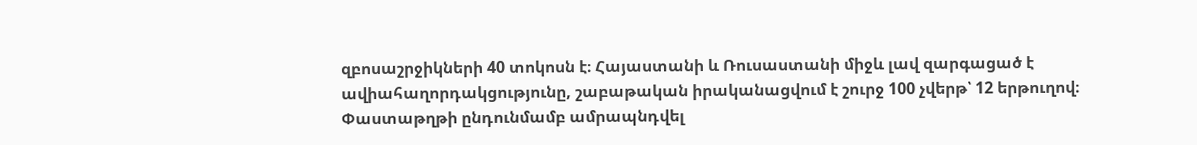զբոսաշրջիկների 40 տոկոսն է։ Հայաստանի և Ռուսաստանի միջև լավ զարգացած է ավիահաղորդակցությունը, շաբաթական իրականացվում է շուրջ 100 չվերթ՝ 12 երթուղով։ Փաստաթղթի ընդունմամբ ամրապնդվել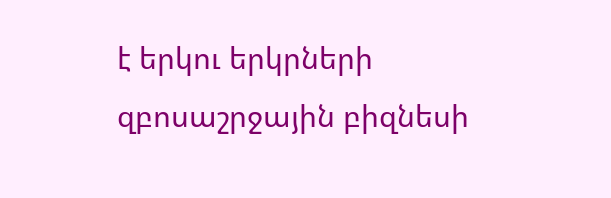է երկու երկրների զբոսաշրջային բիզնեսի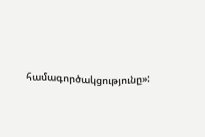համագործակցությունը»: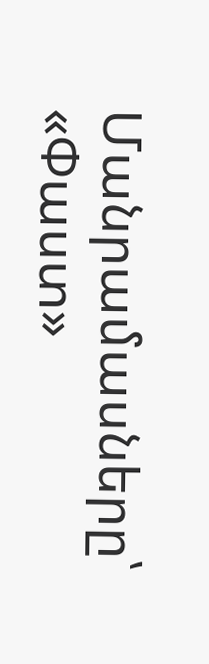Մանրամասները՝ «Փաստ»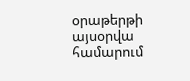օրաթերթի այսօրվա համարում